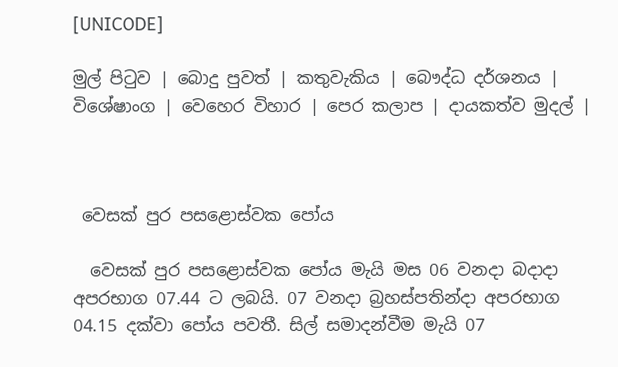[UNICODE]

මුල් පිටුව | බොදු පුවත් | කතුවැකිය | බෞද්ධ දර්ශනය | විශේෂාංග | වෙහෙර විහාර | පෙර කලාප | දායකත්ව මුදල් |



 වෙසක් පුර පසළොස්වක පෝය

  වෙසක් පුර පසළොස්වක පෝය මැයි මස 06 වනදා බදාදා අපරභාග 07.44 ට ලබයි. 07 වනදා බ්‍රහස්පතින්දා අපරභාග 04.15 දක්වා පෝය පවතී. සිල් සමාදන්වීම මැයි 07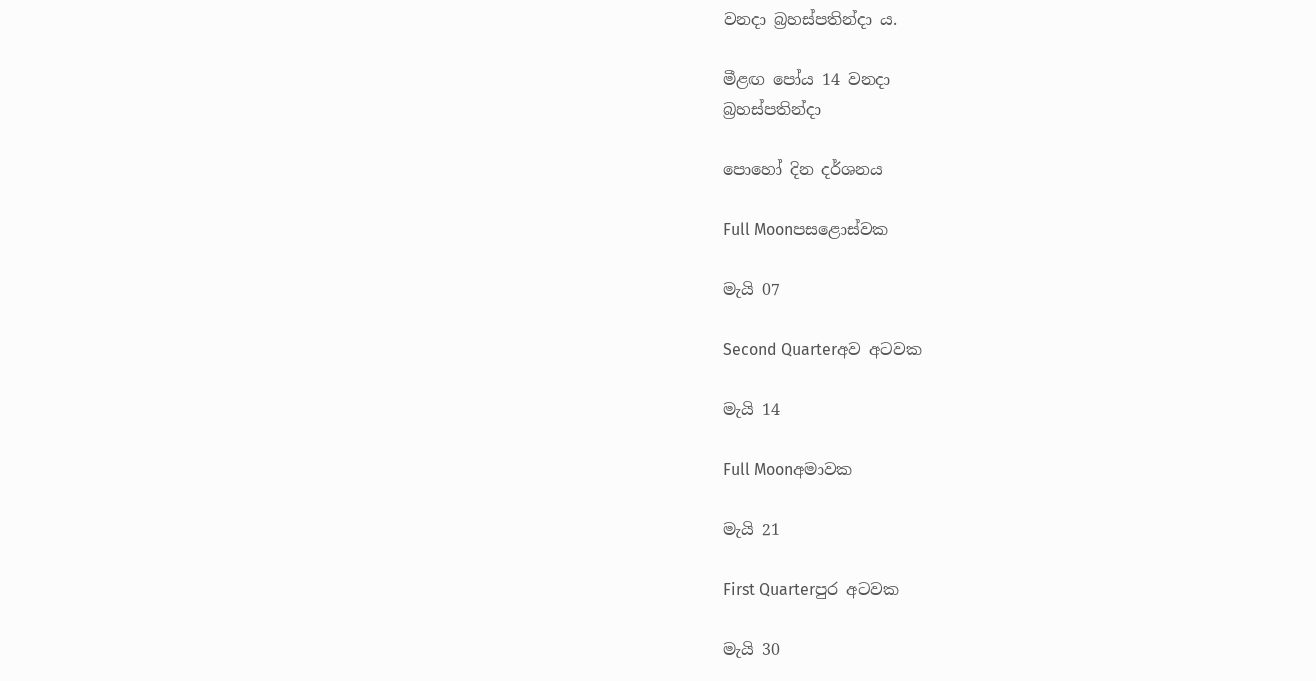වනදා බ්‍රහස්පතින්දා ය.

මීළඟ පෝය 14 වනදා
බ්‍රහස්පතින්දා

පොහෝ දින දර්ශනය

Full Moonපසළොස්වක

මැයි 07

Second Quarterඅව අටවක

මැයි 14

Full Moonඅමාවක

මැයි 21

First Quarterපුර අටවක

මැයි 30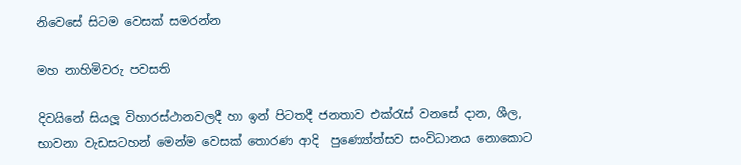නිවෙසේ සිටම වෙසක් සමරන්න‍

මහ නාහිමිවරු පවසති

දිවයිනේ සියලූ විහාරස්ථානවලදී හා ඉන් පිටතදී ජනතාව එක්රැස් වනසේ දාන, ශීල, භාවනා වැඩසටහන් මෙන්ම වෙසක් තොරණ ආදි  පුණ්‍යෝත්සව සංවිධානය නොකොට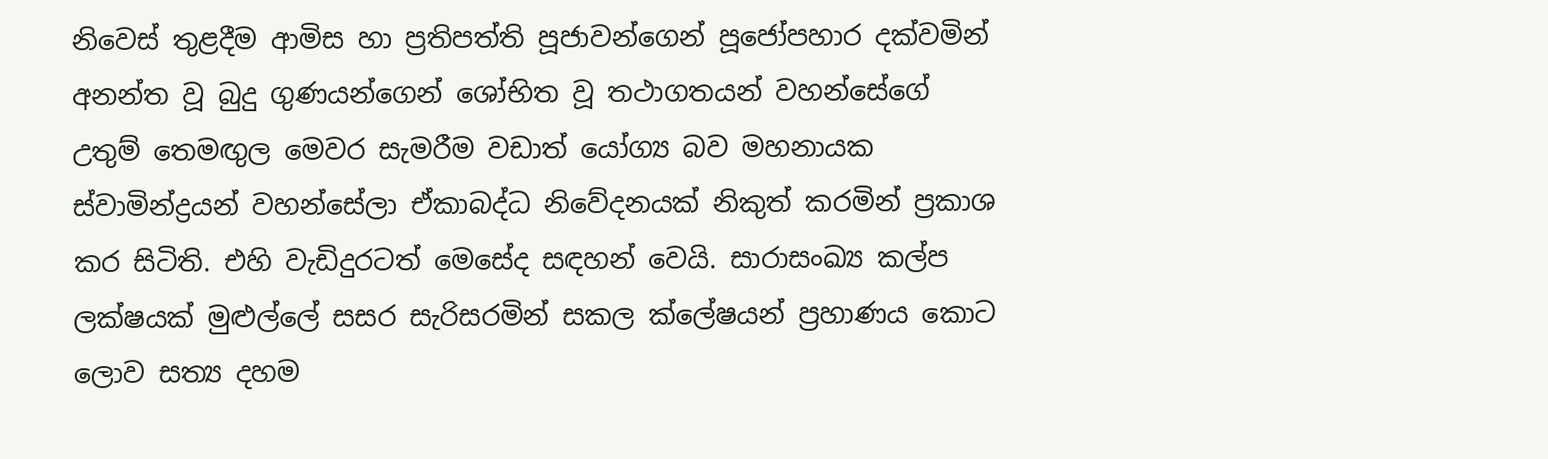නිවෙස් තුළදීම ආමිස හා ප්‍ර‍තිපත්ති පූජාවන්ගෙන් පූජෝපහාර දක්වමින් අනන්ත වූ බුදු ගුණයන්ගෙන් ශෝභිත වූ තථාගතයන් වහන්සේගේ උතුම් තෙමඟුල මෙවර සැමරීම වඩාත් යෝග්‍ය බව මහනායක ස්වාමින්ද්‍රයන් වහන්සේලා ඒකාබද්ධ නිවේදනයක් නිකුත් කරමින් ප්‍රකාශ කර සිටිති. එහි වැඩිදුරටත් මෙසේද සඳහන් වෙයි. සාරාසංඛ්‍ය කල්ප ලක්ෂයක් මුළුල්ලේ සසර සැරිසරමින් සකල ක්ලේෂයන් ප්‍රහාණය කොට ලොව සත්‍ය දහම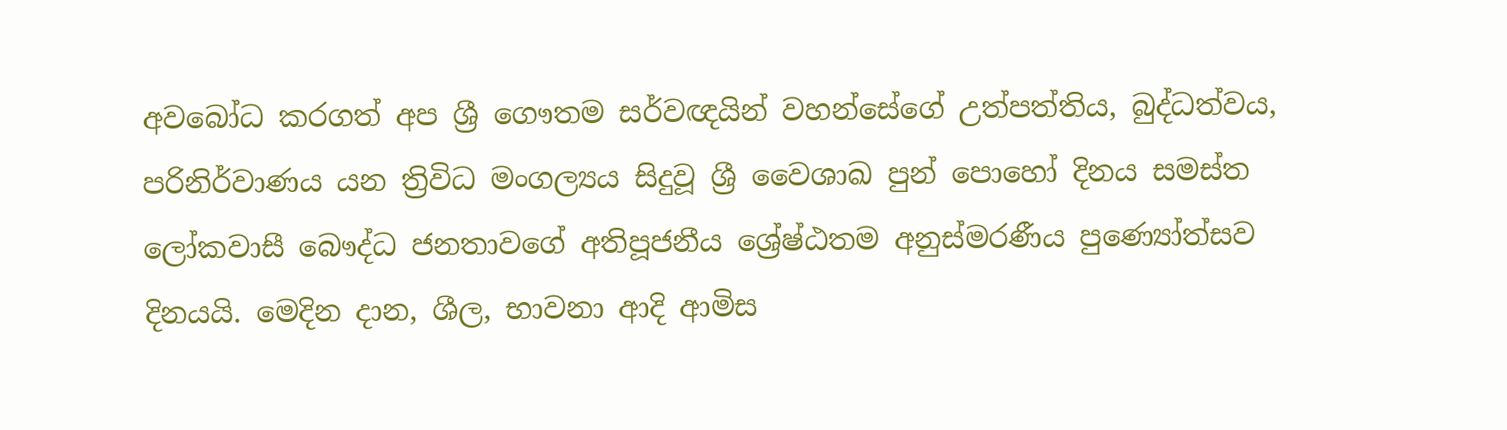අවබෝධ කරගත් අප ශ්‍රී ගෞතම සර්වඥයින් වහන්සේගේ උත්පත්තිය, බුද්ධත්වය, පරිනිර්වාණය යන ත්‍රිවිධ මංගල්‍යය සිදුවූ ශ්‍රී වෛශාඛ පුන් පොහෝ දිනය සමස්ත ලෝකවාසී බෞද්ධ ජනතාවගේ අතිපූජනීය ශ්‍රේෂ්ඨතම අනුස්මරණීය පුණ්‍යෝත්සව  දිනයයි. මෙදින දාන, ශීල, භාවනා ආදි ආමිස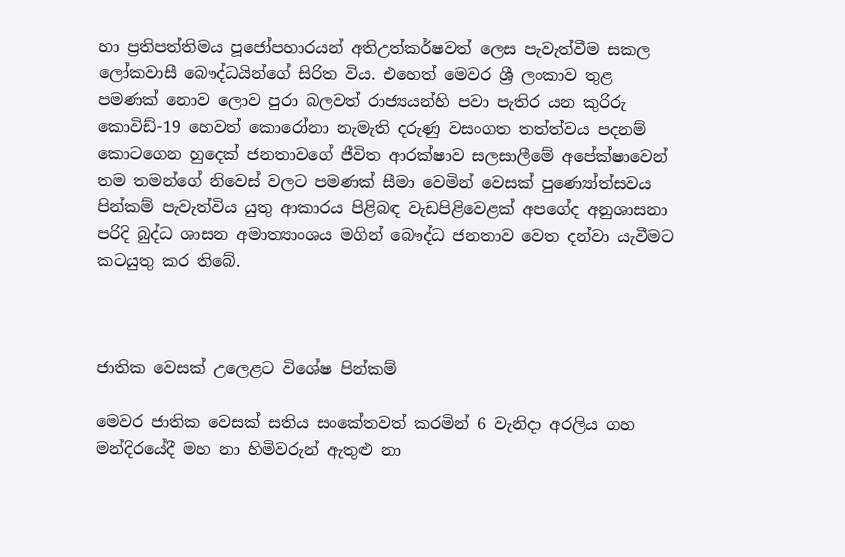හා ප්‍රතිපත්තිමය පූජෝපහාරයන් අතිඋත්කර්ෂවත් ලෙස පැවැත්වීම සකල ලෝකවාසී බෞද්ධයින්ගේ සිරිත විය. එහෙත් මෙවර ශ්‍රී ලංකාව තුළ පමණක් නොව ලොව පුරා බලවත් රාජ්‍යයන්හි පවා පැතිර යන කුරිරු කොවිඩ්-19 හෙවත් කොරෝනා නැමැති දරුණු වසංගත තත්ත්වය පදනම් කොටගෙන හුදෙක් ජනතාවගේ ජීවිත ආරක්ෂාව සලසාලීමේ අපේක්ෂාවෙන් තම තමන්ගේ නිවෙස් වලට පමණක් සීමා වෙමින් වෙසක් පුණ්‍යෝත්සවය පින්කම් පැවැත්විය යුතු ආකාරය පිළිබඳ වැඩපිළිවෙළක් අපගේද අනුශාසනා පරිදි බුද්ධ ශාසන අමාත්‍යාංශය මගින් බෞද්ධ ජනතාව වෙත දන්වා යැවීමට කටයුතු කර තිබේ.



ජාතික වෙසක් උලෙළට විශේෂ පින්කම්

මෙවර ජාතික වෙසක් සතිය සංකේතවත් කරමින් 6 වැනිදා අරලිය ගහ මන්දිරයේදී මහ නා හිමිවරුන් ඇතුළු නා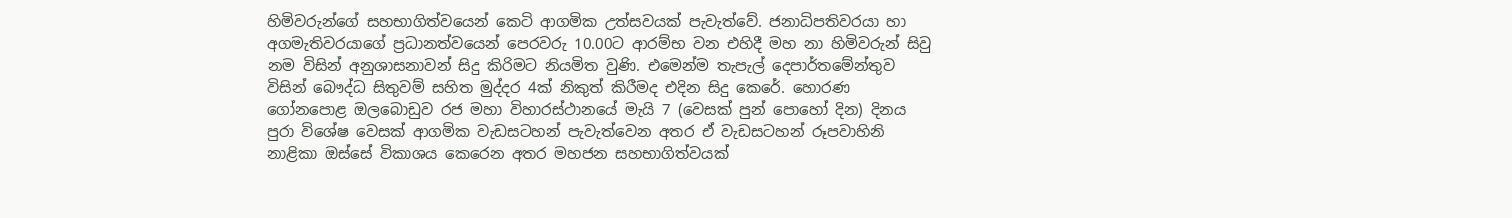හිමිවරුන්ගේ සහභාගිත්වයෙන් කෙටි ආගමික උත්සවයක් පැවැත්වේ. ජනාධිපතිවරයා හා අගමැතිවරයාගේ ප්‍රධානත්වයෙන් පෙරවරු 10.00ට ආරම්භ වන එහිදී මහ නා හිමිවරුන් සිවු නම විසින් අනුශාසනාවන් සිදු කිරිමට නියමිත වුණි. එමෙන්ම තැපැල් දෙපාර්තමේන්තුව විසින් බෞද්ධ සිතුවම් සහිත මුද්දර 4ක් නිකුත් කිරීමද එදින සිදු කෙරේ. හොරණ ගෝනපොළ ඔලබොඩුව රජ මහා විහාරස්ථානයේ මැයි 7 (වෙසක් පුන් පොහෝ දින) දිනය පුරා විශේෂ වෙසක් ආගමික වැඩසටහන් පැවැත්වෙන අතර ඒ වැඩසටහන් රූපවාහිනි නාළිකා ඔස්සේ විකාශය කෙරෙන අතර මහජන සහභාගිත්වයක්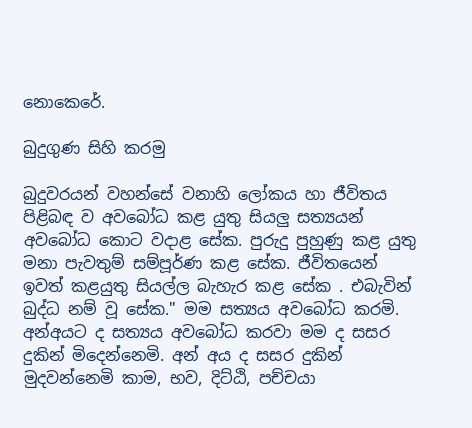නොකෙරේ.

බුදුගුණ සිහි කරමු

බුදුවරයන් වහන්සේ වනාහි ලෝකය හා ජීවිතය පිළිබඳ ව අවබෝධ කළ යුතු සියලු සත්‍යයන් අවබෝධ කොට වදාළ සේක. පුරුදු පුහුණු කළ යුතු මනා පැවතුම් සම්පූර්ණ කළ සේක. ජීවිතයෙන් ඉවත් කළයුතු සියල්ල බැහැර කළ සේක . එබැවින් බුද්ධ නම් වූ සේක." මම සත්‍යය අවබෝධ කරමි. අන්අයට ද සත්‍යය අවබෝධ කරවා මම ද සසර දුකින් මිදෙන්නෙමි. අන් අය ද සසර දුකින් මුදවන්නෙමි කාම, භව, දිට්ඨි, පච්චයා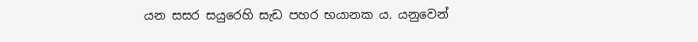යන සසර සයුරෙහි සැඩ පහර භයානක ය. යනුවෙන්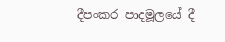දීපංකර පාදමූලයේ දී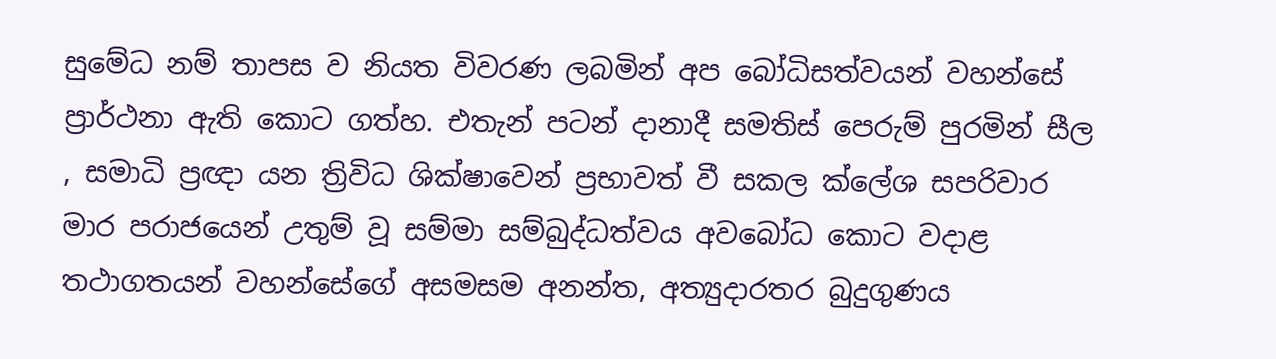සුමේධ නම් තාපස ව නියත විවරණ ලබමින් අප බෝධිසත්වයන් වහන්සේ ප්‍රාර්ථනා ඇති කොට ගත්හ. එතැන් පටන් දානාදී සමතිස් පෙරුම් පුරමින් සීල , සමාධි ප්‍රඥා යන ත්‍රිවිධ ශික්ෂාවෙන් ප්‍රභාවත් වී සකල ක්ලේශ සපරිවාර මාර පරාජයෙන් උතුම් වූ සම්මා සම්බුද්ධත්වය අවබෝධ කොට වදාළ තථාගතයන් වහන්සේගේ අසමසම අනන්ත, අත්‍යුදාරතර බුදුගුණය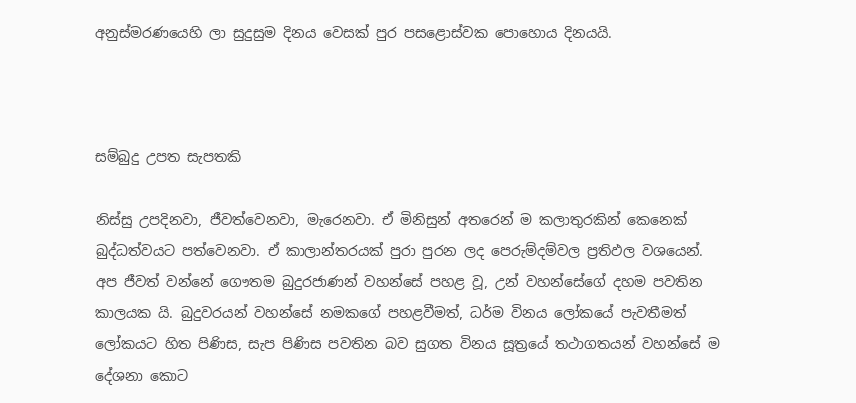අනුස්මරණයෙහි ලා සුදුසුම දිනය වෙසක් පුර පසළොස්වක පොහොය දිනයයි.



සම්බුදු උපත සැපතකි

නිස්සු උපදිනවා, ජීවත්වෙනවා, මැරෙනවා. ඒ මිනිසුන් අතරෙන් ම කලාතුරකින් කෙනෙක් බුද්ධත්වයට පත්වෙනවා. ඒ කාලාන්තරයක් පුරා පුරන ලද පෙරුම්දම්වල ප්‍රතිඵල වශයෙන්. අප ජීවත් වන්නේ ගෞතම බුදුරජාණන් වහන්සේ පහළ වූ, උන් වහන්සේගේ දහම පවතින කාලයක යි. බුදුවරයන් වහන්සේ නමකගේ පහළවීමත්, ධර්ම විනය ලෝකයේ පැවතීමත් ලෝකයට හිත පිණිස, සැප පිණිස පවතින බව සුගත විනය සූත්‍රයේ තථාගතයන් වහන්සේ ම දේශනා කොට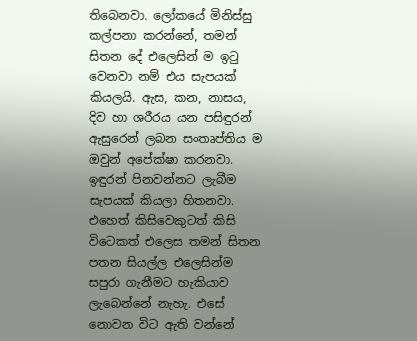තිබෙනවා. ලෝකයේ මිනිස්සු කල්පනා කරන්නේ, තමන් සිතන දේ එලෙසින් ම ඉටු වෙනවා නම් එය සැපයක් කියලයි. ඇස, කන, නාසය, දිව හා ශරීරය යන පසිඳුරන් ඇසුරෙන් ලබන සංතෘප්තිය ම ඔවුන් අපේක්ෂා කරනවා. ඉඳුරන් පිනවන්නට ලැබීම සැපයක් කියලා හිතනවා. එහෙත් කිසිවෙකුටත් කිසි විටෙකත් එලෙස තමන් සිතන පතන සියල්ල එලෙසින්ම සපුරා ගැනීමට හැකියාව ලැබෙන්නේ නැහැ. එසේ නොවන විට ඇති වන්නේ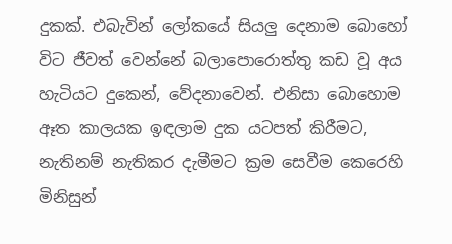දුකක්. එබැවින් ලෝකයේ සියලු දෙනාම බොහෝ විට ජීවත් වෙන්නේ බලාපොරොත්තු කඩ වූ අය හැටියට දුකෙන්, වේදනාවෙන්. එනිසා බොහොම ඈත කාලයක ඉඳලාම දුක යටපත් කිරීමට, නැතිනම් නැතිකර දැමීමට ක්‍රම සෙවීම කෙරෙහි මිනිසුන්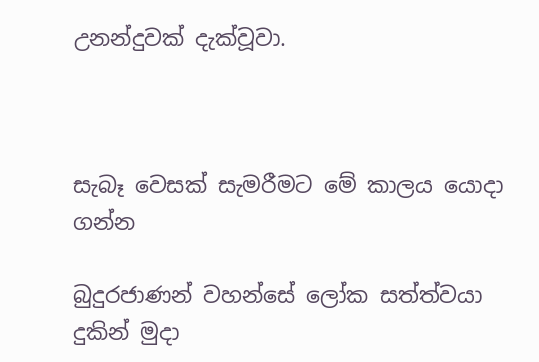උනන්දුවක් දැක්වූවා.



සැබෑ වෙසක් සැමරීමට මේ කාලය යොදා ගන්න

බුදුරජාණන් වහන්සේ ලෝක සත්ත්වයා දුකින් මුදා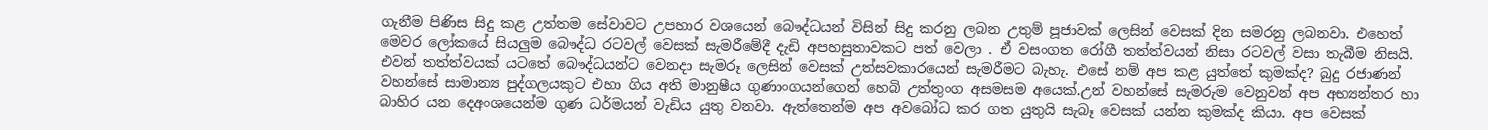ගැනීම පිණිස සිදු කළ උත්තම සේවාවට උපහාර වශයෙන් බෞද්ධයන් විසින් සිදු කරනු ලබන උතුම් පූජාවක් ලෙසින් වෙසක් දින සමරනු ලබනවා. එහෙත් මෙවර ලෝකයේ සියලුම බෞද්ධ රටවල් වෙසක් සැමරීමේදී දැඩි අපහසුතාවකට පත් වෙලා . ඒ වසංගත රෝගී තත්ත්වයන් නිසා රටවල් වසා තැබීම නිසයි. එවන් තත්ත්වයක් යටතේ බෞද්ධයන්ට වෙනදා සැමරූ ලෙසින් වෙසක් උත්සවකාරයෙන් සැමරීමට බැහැ. එසේ නම් අප කළ යුත්තේ කුමක්ද? බුදු රජාණන් වහන්සේ සාමාන්‍ය පුද්ගලයකුට එහා ගිය අති මානුෂීය ගුණාංගයන්ගෙන් හෙබි උත්තුංග අසමසම අයෙක්.උන් වහන්සේ සැමරුම වෙනුවන් අප අභ්‍යන්තර හා බාහිර යන දෙඅංශයෙන්ම ගුණ ධර්මයන් වැඩිය යුතු වනවා. ඇත්තෙන්ම අප අවබෝධ කර ගත යුතුයි සැබෑ වෙසක් යන්න කුමක්ද කියා. අප වෙසක්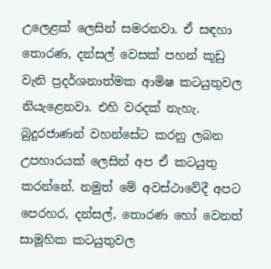උලෙළක් ලෙසින් සමරනවා. ඒ සඳහා තොරණ, දන්සල් වෙසක් පහන් කූඩු වැනි ප්‍රදර්ශනාත්මක ආමිෂ කටයුතුවල නියැළෙනවා. එහි වරදක් නැහැ. බුදුරජාණන් වහන්සේට කරනු ලබන උපහාරයක් ලෙසින් අප ඒ කටයුතු කරන්නේ. නමුත් මේ අවස්ථාවේදී අපට පෙරහර, දන්සල්, තොරණ හෝ වෙනත් සාමූහික කටයුතුවල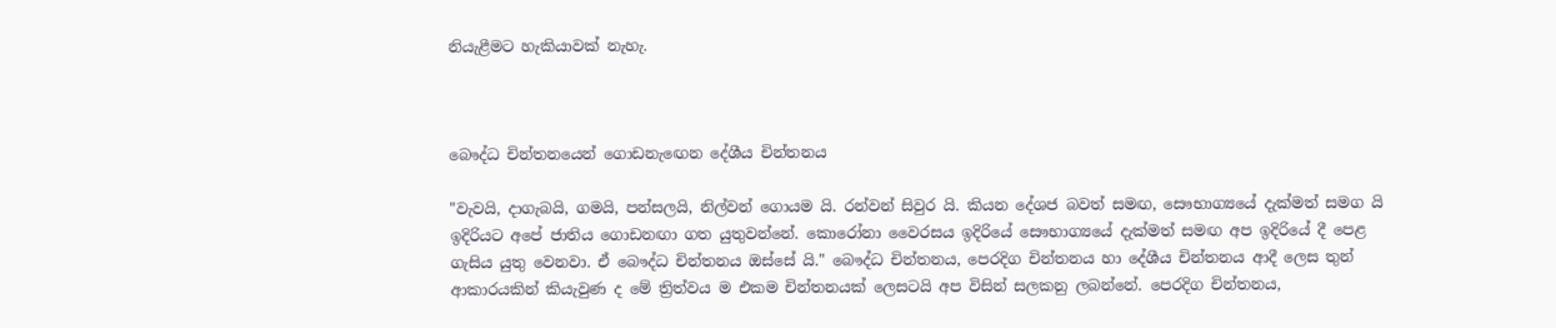නියැළීමට හැකියාවක් නැහැ.



බෞද්ධ චින්තනයෙන් ගොඩනැඟෙන දේශීය චින්තනය

"වැවයි, දාගැබයි, ගමයි, පන්සලයි, නිල්වන් ගොයම යි. රන්වන් සිවුර යි. කියන දේශජ බවත් සමඟ, සෞභාග්‍යයේ දැක්මත් සමග යි ඉදිරියට අපේ ජාතිය ගොඩනඟා ගත යුතුවන්නේ. කොරෝනා වෛරසය ඉදිරියේ සෞභාග්‍යයේ දැක්මත් සමඟ අප ඉදිරියේ දී පෙළ ගැසිය යුතු වෙනවා. ඒ බෞද්ධ චින්තනය ඔස්සේ යි." බෞද්ධ චින්තනය, පෙරදිග චින්තනය හා දේශීය චින්තනය ආදී ලෙස තුන් ආකාරයකින් කියැවුණ ද මේ ත්‍රිත්වය ම එකම චින්තනයක් ලෙසටයි අප විසින් සලකනු ලබන්නේ. පෙරදිග චින්තනය,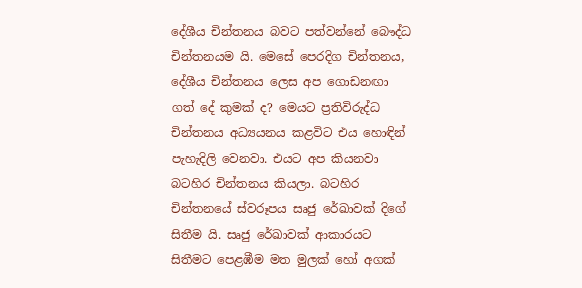දේශීය චින්තනය බවට පත්වන්නේ බෞද්ධ චින්තනයම යි. මෙසේ පෙරදිග චින්තනය, දේශීය චින්තනය ලෙස අප ගොඩනඟා ගත් දේ කුමක් ද? මෙයට ප්‍රතිවිරුද්ධ චින්තනය අධ්‍යයනය කළවිට එය හොඳින් පැහැදිලි වෙනවා. එයට අප කියනවා බටහිර චින්තනය කියලා. බටහිර චින්තනයේ ස්වරූපය සෘජු රේඛාවක් දිගේ සිතීම යි. සෘජු රේඛාවක් ආකාරයට සිතීමට පෙළඹීම මත මුලක් හෝ අගක්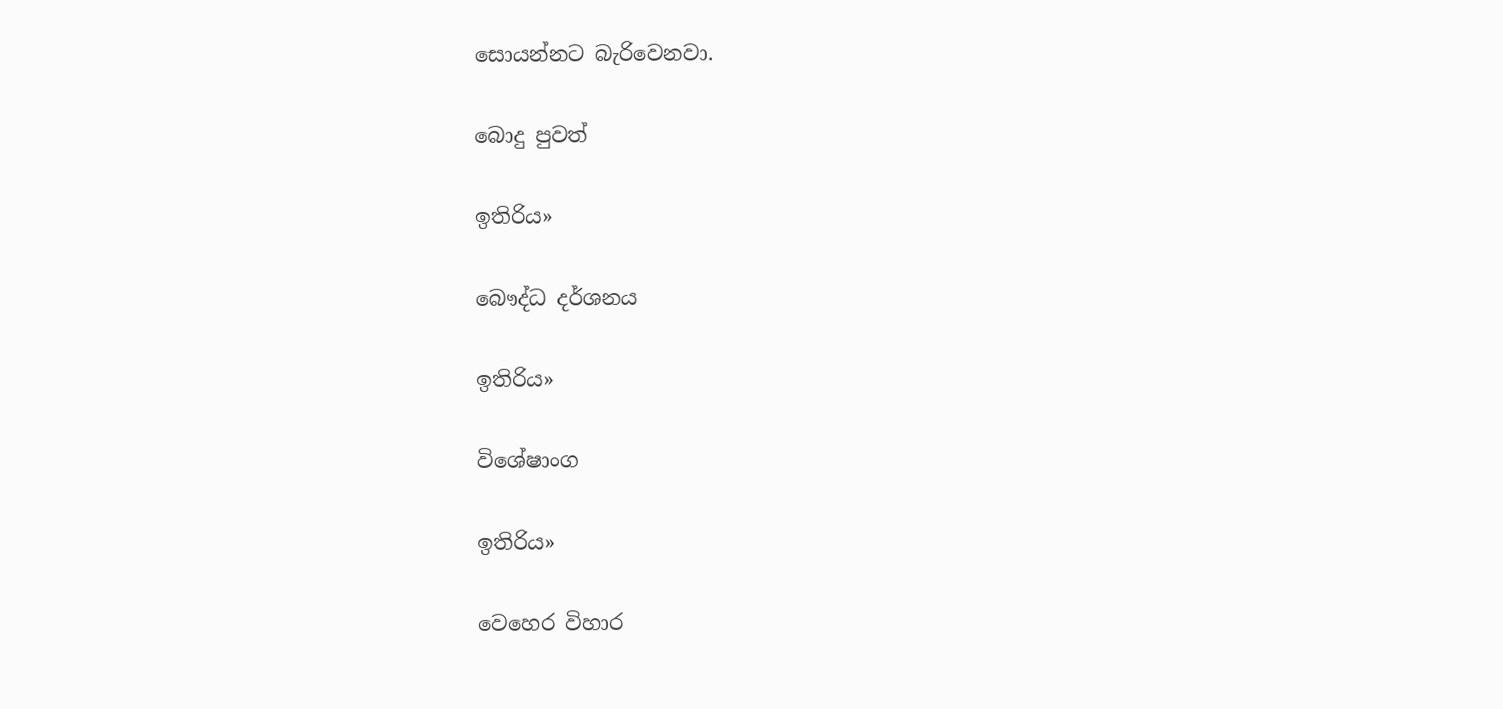සොයන්නට බැරිවෙනවා.

බොදු පුවත්

ඉතිරිය»

බෞද්ධ දර්ශනය

ඉතිරිය»

විශේෂාංග

ඉතිරිය»

වෙහෙර විහාර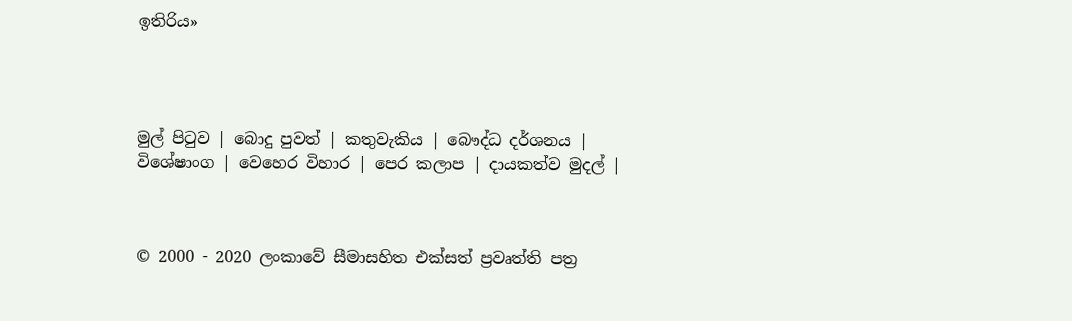ඉතිරිය»




මුල් පිටුව | බොදු පුවත් | කතුවැකිය | බෞද්ධ දර්ශනය | විශේෂාංග | වෙහෙර විහාර | පෙර කලාප | දායකත්ව මුදල් |



© 2000 - 2020 ලංකාවේ සීමාසහිත එක්සත් ප්‍රවෘත්ති පත්‍ර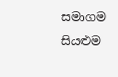සමාගම
සියළුම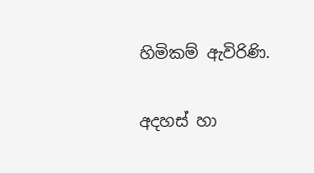හිමිකම් ඇවිරිණි.

අදහස් හා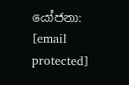යෝජනා: [email protected]